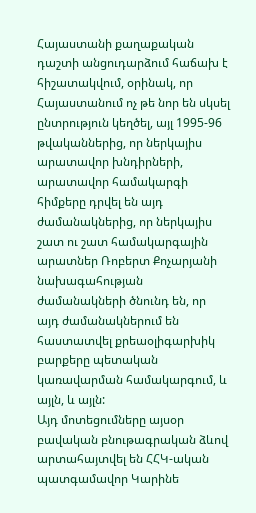Հայաստանի քաղաքական դաշտի անցուդարձում հաճախ է հիշատակվում, օրինակ, որ Հայաստանում ոչ թե նոր են սկսել ընտրություն կեղծել, այլ 1995-96 թվականներից, որ ներկայիս արատավոր խնդիրների, արատավոր համակարգի հիմքերը դրվել են այդ ժամանակներից, որ ներկայիս շատ ու շատ համակարգային արատներ Ռոբերտ Քոչարյանի նախագահության ժամանակների ծնունդ են, որ այդ ժամանակներում են հաստատվել քրեաօլիգարխիկ բարքերը պետական կառավարման համակարգում, և այլն, և այլն:
Այդ մոտեցումները այսօր բավական բնութագրական ձևով արտահայտվել են ՀՀԿ-ական պատգամավոր Կարինե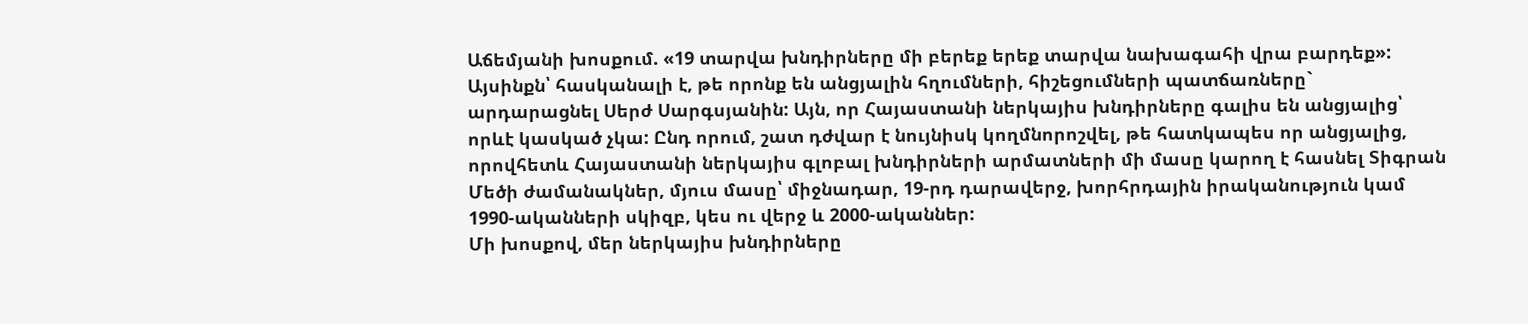Աճեմյանի խոսքում. «19 տարվա խնդիրները մի բերեք երեք տարվա նախագահի վրա բարդեք»: Այսինքն՝ հասկանալի է, թե որոնք են անցյալին հղումների, հիշեցումների պատճառները` արդարացնել Սերժ Սարգսյանին: Այն, որ Հայաստանի ներկայիս խնդիրները գալիս են անցյալից՝ որևէ կասկած չկա: Ընդ որում, շատ դժվար է նույնիսկ կողմնորոշվել, թե հատկապես որ անցյալից, որովհետև Հայաստանի ներկայիս գլոբալ խնդիրների արմատների մի մասը կարող է հասնել Տիգրան Մեծի ժամանակներ, մյուս մասը՝ միջնադար, 19-րդ դարավերջ, խորհրդային իրականություն կամ 1990-ականների սկիզբ, կես ու վերջ և 2000-ականներ:
Մի խոսքով, մեր ներկայիս խնդիրները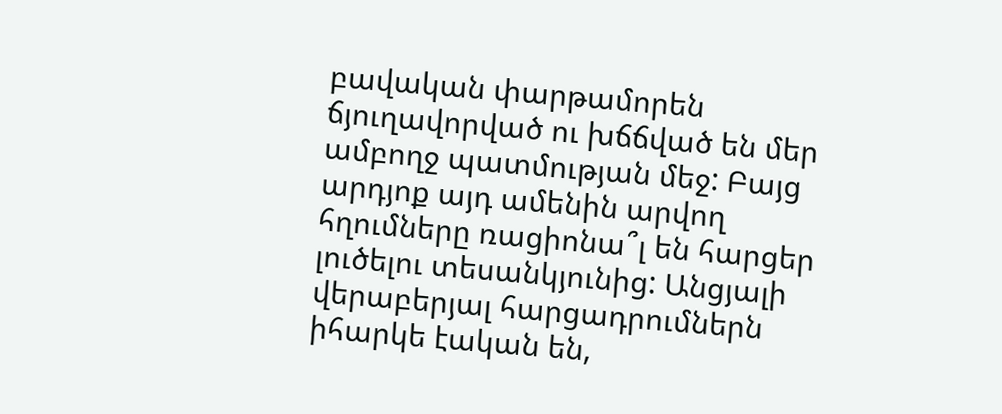բավական փարթամորեն ճյուղավորված ու խճճված են մեր ամբողջ պատմության մեջ: Բայց արդյոք այդ ամենին արվող հղումները ռացիոնա՞լ են հարցեր լուծելու տեսանկյունից: Անցյալի վերաբերյալ հարցադրումներն իհարկե էական են,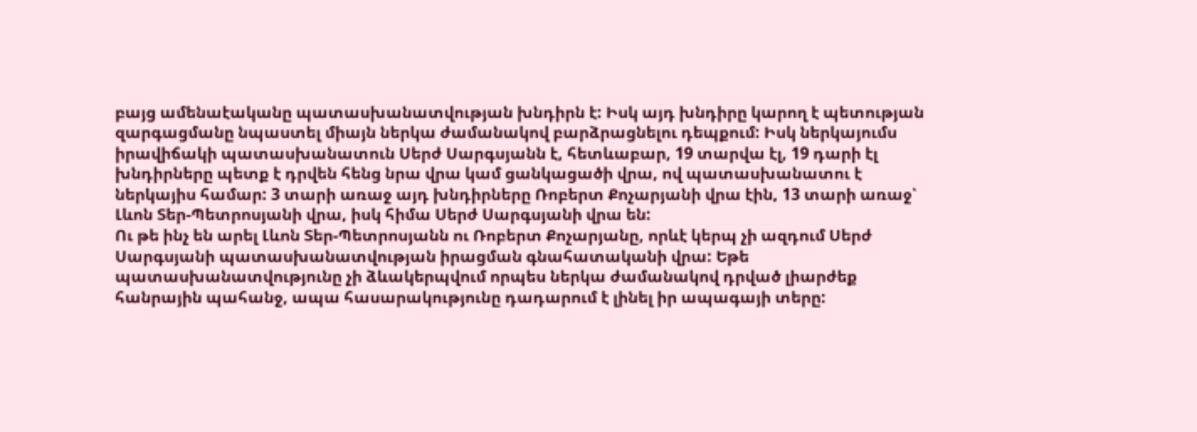բայց ամենաէականը պատասխանատվության խնդիրն է: Իսկ այդ խնդիրը կարող է պետության զարգացմանը նպաստել միայն ներկա ժամանակով բարձրացնելու դեպքում: Իսկ ներկայումս իրավիճակի պատասխանատուն Սերժ Սարգսյանն է, հետևաբար, 19 տարվա էլ, 19 դարի էլ խնդիրները պետք է դրվեն հենց նրա վրա կամ ցանկացածի վրա, ով պատասխանատու է ներկայիս համար: 3 տարի առաջ այդ խնդիրները Ռոբերտ Քոչարյանի վրա էին, 13 տարի առաջ՝ Լևոն Տեր-Պետրոսյանի վրա, իսկ հիմա Սերժ Սարգսյանի վրա են:
Ու թե ինչ են արել Լևոն Տեր-Պետրոսյանն ու Ռոբերտ Քոչարյանը, որևէ կերպ չի ազդում Սերժ Սարգսյանի պատասխանատվության իրացման գնահատականի վրա: Եթե պատասխանատվությունը չի ձևակերպվում որպես ներկա ժամանակով դրված լիարժեք հանրային պահանջ, ապա հասարակությունը դադարում է լինել իր ապագայի տերը: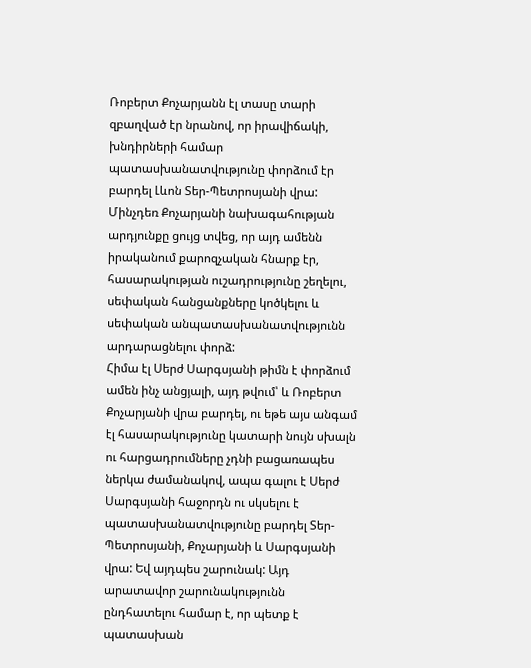Ռոբերտ Քոչարյանն էլ տասը տարի զբաղված էր նրանով, որ իրավիճակի, խնդիրների համար պատասխանատվությունը փորձում էր բարդել Լևոն Տեր-Պետրոսյանի վրա: Մինչդեռ Քոչարյանի նախագահության արդյունքը ցույց տվեց, որ այդ ամենն իրականում քարոզչական հնարք էր, հասարակության ուշադրությունը շեղելու, սեփական հանցանքները կոծկելու և սեփական անպատասխանատվությունն արդարացնելու փորձ:
Հիմա էլ Սերժ Սարգսյանի թիմն է փորձում ամեն ինչ անցյալի, այդ թվում՝ և Ռոբերտ Քոչարյանի վրա բարդել, ու եթե այս անգամ էլ հասարակությունը կատարի նույն սխալն ու հարցադրումները չդնի բացառապես ներկա ժամանակով, ապա գալու է Սերժ Սարգսյանի հաջորդն ու սկսելու է պատասխանատվությունը բարդել Տեր-Պետրոսյանի, Քոչարյանի և Սարգսյանի վրա: Եվ այդպես շարունակ: Այդ արատավոր շարունակությունն ընդհատելու համար է, որ պետք է պատասխան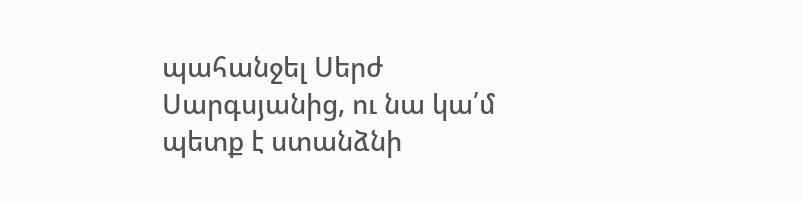պահանջել Սերժ Սարգսյանից, ու նա կա՛մ պետք է ստանձնի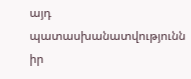այդ պատասխանատվությունն իր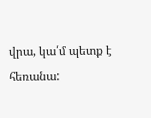վրա, կա՛մ պետք է հեռանա: